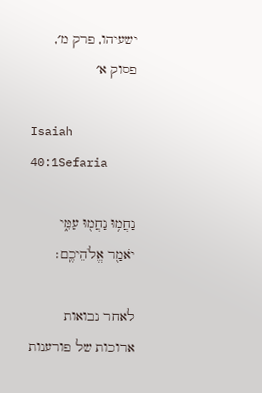ישעיהו, פרק מ׳, פסוק א׳

Isaiah 40:1Sefaria

נַחֲמ֥וּ נַחֲמ֖וּ עַמִּ֑י יֹאמַ֖ר אֱלֹהֵיכֶֽם׃

לאחר נבואות ארוכות של פורענות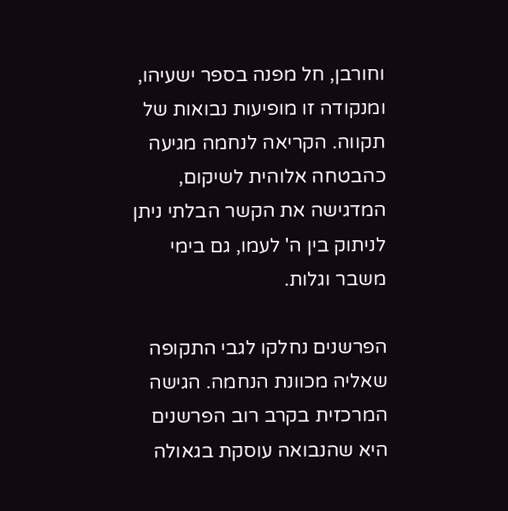וחורבן, חל מפנה בספר ישעיהו, ומנקודה זו מופיעות נבואות של תקווה. הקריאה לנחמה מגיעה כהבטחה אלוהית לשיקום, המדגישה את הקשר הבלתי ניתן לניתוק בין ה' לעמו, גם בימי משבר וגלות.

הפרשנים נחלקו לגבי התקופה שאליה מכוונת הנחמה. הגישה המרכזית בקרב רוב הפרשנים היא שהנבואה עוסקת בגאולה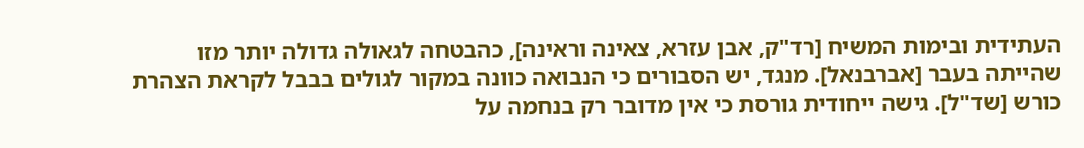העתידית ובימות המשיח [רד"ק, אבן עזרא, צאינה וראינה], כהבטחה לגאולה גדולה יותר מזו שהייתה בעבר [אברבנאל]. מנגד, יש הסבורים כי הנבואה כוונה במקור לגולים בבבל לקראת הצהרת כורש [שד"ל]. גישה ייחודית גורסת כי אין מדובר רק בנחמה על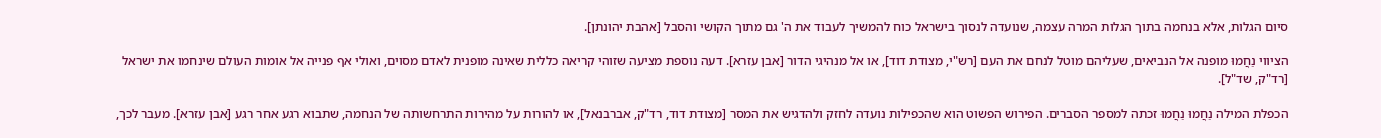סיום הגלות, אלא בנחמה בתוך הגלות המרה עצמה, שנועדה לנסוך בישראל כוח להמשיך לעבוד את ה' גם מתוך הקושי והסבל [אהבת יהונתן].

הציווי נַחֲמוּ מופנה אל הנביאים, שעליהם מוטל לנחם את העם [רש"י, מצודת דוד], או אל מנהיגי הדור [אבן עזרא]. דעה נוספת מציעה שזוהי קריאה כללית שאינה מופנית לאדם מסוים, ואולי אף פנייה אל אומות העולם שינחמו את ישראל [רד"ק, שד"ל].

הכפלת המילה נַחֲמוּ נַחֲמוּ זכתה למספר הסברים. הפירוש הפשוט הוא שהכפילות נועדה לחזק ולהדגיש את המסר [מצודת דוד, רד"ק, אברבנאל], או להורות על מהירות התרחשותה של הנחמה, שתבוא רגע אחר רגע [אבן עזרא]. מעבר לכך,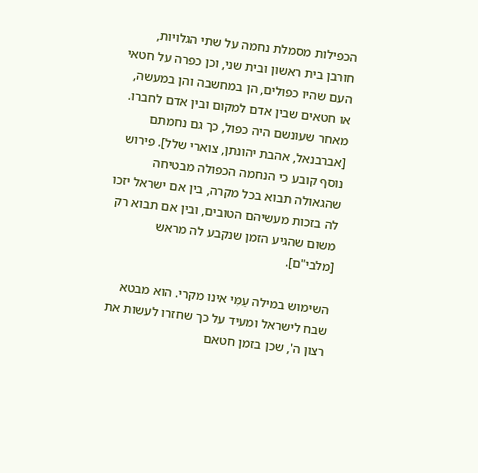הכפילות מסמלת נחמה על שתי הגלויות, חורבן בית ראשון ובית שני, וכן כפרה על חטאי העם שהיו כפולים, הן במחשבה והן במעשה, או חטאים שבין אדם למקום ובין אדם לחברו. מאחר שעונשם היה כפול, כך גם נחמתם [אברבנאל, אהבת יהונתן, צוארי שלל]. פירוש נוסף קובע כי הנחמה הכפולה מבטיחה שהגאולה תבוא בכל מקרה, בין אם ישראל יזכו לה בזכות מעשיהם הטובים, ובין אם תבוא רק משום שהגיע הזמן שנקבע לה מראש [מלבי"ם].

השימוש במילה עַמִּי אינו מקרי. הוא מבטא שבח לישראל ומעיד על כך שחזרו לעשות את רצון ה', שכן בזמן חטאם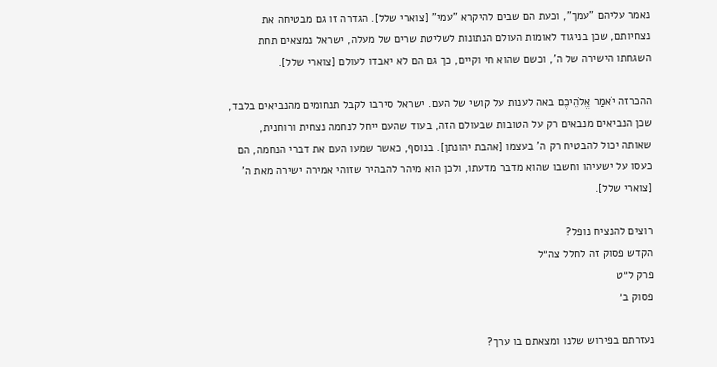נאמר עליהם "עמך", וכעת הם שבים להיקרא "עמי" [צוארי שלל]. הגדרה זו גם מבטיחה את נצחיותם, שכן בניגוד לאומות העולם הנתונות לשליטת שרים של מעלה, ישראל נמצאים תחת השגחתו הישירה של ה', וכשם שהוא חי וקיים, כך גם הם לא יאבדו לעולם [צוארי שלל].

ההכרזה יֹאמַר אֱלֹהֵיכֶם באה לענות על קושי של העם. ישראל סירבו לקבל תנחומים מהנביאים בלבד, שכן הנביאים מנבאים רק על הטובות שבעולם הזה, בעוד שהעם ייחל לנחמה נצחית ורוחנית, שאותה יכול להבטיח רק ה' בעצמו [אהבת יהונתן]. בנוסף, כאשר שמעו העם את דברי הנחמה, הם כעסו על ישעיהו וחשבו שהוא מדבר מדעתו, ולכן הוא מיהר להבהיר שזוהי אמירה ישירה מאת ה' [צוארי שלל].

רוצים להנציח נופל?
הקדש פסוק זה לחלל צה״ל
פרק ל״ט
פסוק ב׳

נעזרתם בפירוש שלנו ומצאתם בו ערך?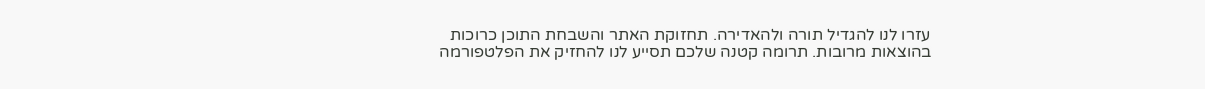עזרו לנו להגדיל תורה ולהאדירה. תחזוקת האתר והשבחת התוכן כרוכות בהוצאות מרובות. תרומה קטנה שלכם תסייע לנו להחזיק את הפלטפורמה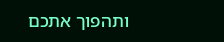ותהפוך אתכם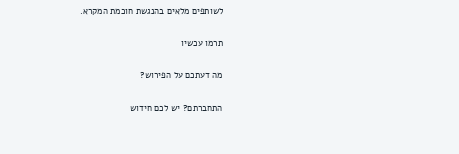לשותפים מלאים בהנגשת חוכמת המקרא.

תרמו עכשיו

מה דעתכם על הפירוש?

התחברתם? יש לכם חידוש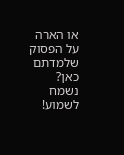או הארה על הפסוק שלמדתם כאן? נשמח לשמוע!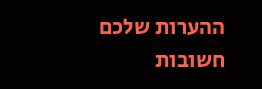ההערות שלכם חשובות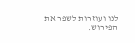לנו ועוזרות לשפר את הפירוש.